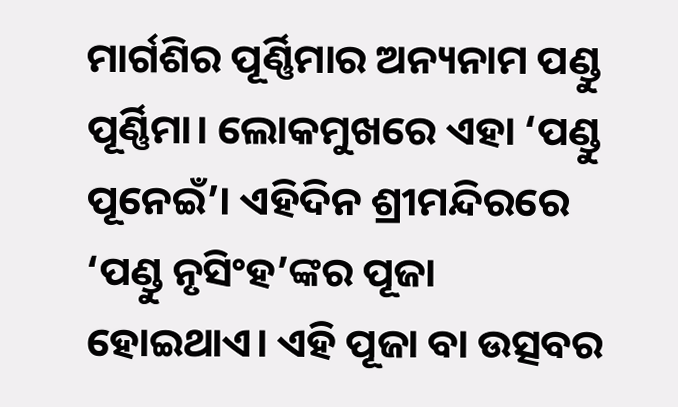ମାର୍ଗଶିର ପୂର୍ଣ୍ଣିମାର ଅନ୍ୟନାମ ପଣ୍ଡୁ ପୂର୍ଣ୍ଣିମା। ଲୋକମୁଖରେ ଏହା ‘ପଣ୍ଡୁ ପୂନେଇଁ’। ଏହିଦିନ ଶ୍ରୀମନ୍ଦିରରେ ‘ପଣ୍ଡୁ ନୃସିଂହ’ଙ୍କର ପୂଜା ହୋଇଥାଏ। ଏହି ପୂଜା ବା ଉତ୍ସବର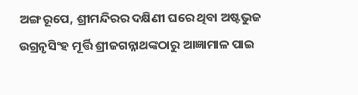ଅଙ୍ଗ ରୂପେ, ଶ୍ରୀମନ୍ଦିରର ଦକ୍ଷିଣୀ ଘରେ ଥିବା ଅଷ୍ଟଭୁଜ ଉଗ୍ରନୃସିଂହ ମୂର୍ତ୍ତି ଶ୍ରୀଜଗନ୍ନାଥଙ୍କଠାରୁ ଆଜ୍ଞାମାଳ ପାଇ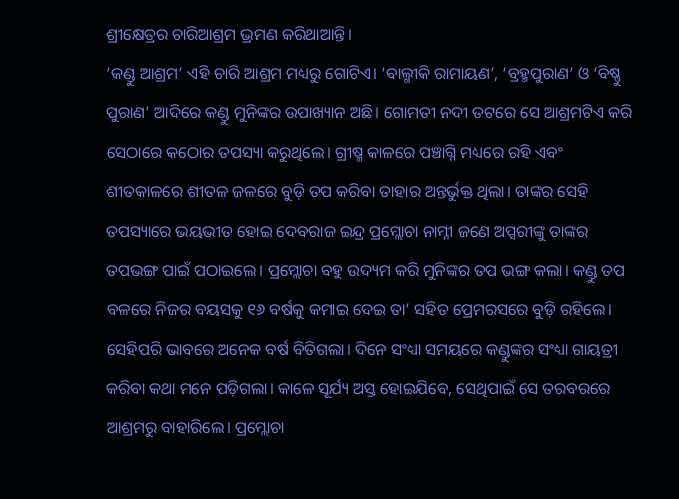ଶ୍ରୀକ୍ଷେତ୍ରର ଚାରିଆଶ୍ରମ ଭ୍ରମଣ କରିଥାଆନ୍ତି।
‘କଣ୍ଡୁ ଆଶ୍ରମ’ ଏହି ଚାରି ଆଶ୍ରମ ମଧ୍ୟରୁ ଗୋଟିଏ। ‘ବାଲ୍ମୀକି ରାମାୟଣ’, ‘ବ୍ରହ୍ମପୁରାଣ’ ଓ ‘ବିଷ୍ଣୁ ପୁରାଣ’ ଆଦିରେ କଣ୍ଡୁ ମୁନିଙ୍କର ଉପାଖ୍ୟାନ ଅଛି। ଗୋମତୀ ନଦୀ ତଟରେ ସେ ଆଶ୍ରମଟିଏ କରି ସେଠାରେ କଠୋର ତପସ୍ୟା କରୁଥିଲେ। ଗ୍ରୀଷ୍ମ କାଳରେ ପଞ୍ଚାଗ୍ନି ମଧ୍ୟରେ ରହି ଏବଂ ଶୀତକାଳରେ ଶୀତଳ ଜଳରେ ବୁଡ଼ି ତପ କରିବା ତାହାର ଅନ୍ତର୍ଭୁକ୍ତ ଥିଲା। ତାଙ୍କର ସେହି ତପସ୍ୟାରେ ଭୟଭୀତ ହୋଇ ଦେବରାଜ ଇନ୍ଦ୍ର ପ୍ରମ୍ଲୋଚା ନାମ୍ନୀ ଜଣେ ଅପ୍ସରୀଙ୍କୁ ତାଙ୍କର ତପଭଙ୍ଗ ପାଇଁ ପଠାଇଲେ। ପ୍ରମ୍ଲୋଚା ବହୁ ଉଦ୍ୟମ କରି ମୁନିଙ୍କର ତପ ଭଙ୍ଗ କଲା। କଣ୍ଡୁ ତପ ବଳରେ ନିଜର ବୟସକୁ ୧୬ ବର୍ଷକୁ କମାଇ ଦେଇ ତା’ ସହିତ ପ୍ରେମରସରେ ବୁଡ଼ି ରହିଲେ।
ସେହିପରି ଭାବରେ ଅନେକ ବର୍ଷ ବିତିଗଲା। ଦିନେ ସଂଧ୍ୟା ସମୟରେ କଣ୍ଡୁଙ୍କର ସଂଧ୍ୟା ଗାୟତ୍ରୀ କରିବା କଥା ମନେ ପଡ଼ିଗଲା। କାଳେ ସୂର୍ଯ୍ୟ ଅସ୍ତ ହୋଇଯିବେ, ସେଥିପାଇଁ ସେ ତରବରରେ ଆଶ୍ରମରୁ ବାହାରିଲେ। ପ୍ରମ୍ଲୋଚା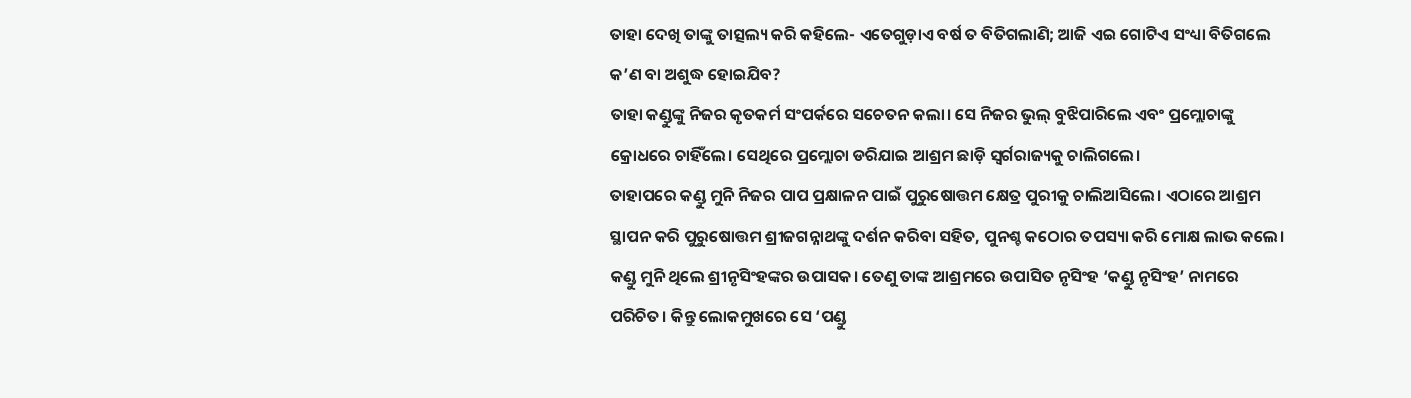ତାହା ଦେଖି ତାଙ୍କୁ ତାତ୍ସଲ୍ୟ କରି କହିଲେ- ଏତେଗୁଡ଼ାଏ ବର୍ଷ ତ ବିତିଗଲାଣି; ଆଜି ଏଇ ଗୋଟିଏ ସଂଧ୍ୟା ବିତିଗଲେ କ’ଣ ବା ଅଶୁଦ୍ଧ ହୋଇଯିବ?
ତାହା କଣ୍ଡୁଙ୍କୁ ନିଜର କୃତକର୍ମ ସଂପର୍କରେ ସଚେତନ କଲା। ସେ ନିଜର ଭୁଲ୍ ବୁଝିପାରିଲେ ଏବଂ ପ୍ରମ୍ଲୋଚାଙ୍କୁ କ୍ରୋଧରେ ଚାହିଁଲେ। ସେଥିରେ ପ୍ରମ୍ଲୋଚା ଡରିଯାଇ ଆଶ୍ରମ ଛାଡ଼ି ସ୍ୱର୍ଗରାଜ୍ୟକୁ ଚାଲିଗଲେ।
ତାହାପରେ କଣ୍ଡୁ ମୁନି ନିଜର ପାପ ପ୍ରକ୍ଷାଳନ ପାଇଁ ପୁରୁଷୋତ୍ତମ କ୍ଷେତ୍ର ପୁରୀକୁ ଚାଲିଆସିଲେ। ଏଠାରେ ଆଶ୍ରମ ସ୍ଥାପନ କରି ପୁରୁଷୋତ୍ତମ ଶ୍ରୀଜଗନ୍ନାଥଙ୍କୁ ଦର୍ଶନ କରିବା ସହିତ, ପୁନଶ୍ଚ କଠୋର ତପସ୍ୟା କରି ମୋକ୍ଷ ଲାଭ କଲେ।
କଣ୍ଡୁ ମୁନି ଥିଲେ ଶ୍ରୀନୃସିଂହଙ୍କର ଉପାସକ। ତେଣୁ ତାଙ୍କ ଆଶ୍ରମରେ ଉପାସିତ ନୃସିଂହ ‘କଣ୍ଡୁ ନୃସିଂହ’ ନାମରେ ପରିଚିତ। କିନ୍ତୁ ଲୋକମୁଖରେ ସେ ‘ପଣ୍ଡୁ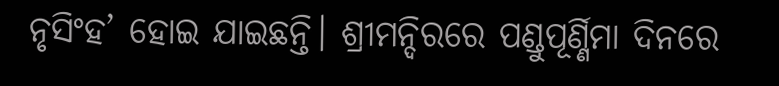ନୃସିଂହ’ ହୋଇ ଯାଇଛନ୍ତି। ଶ୍ରୀମନ୍ଦିରରେ ପଣ୍ଡୁପୂର୍ଣ୍ଣିମା ଦିନରେ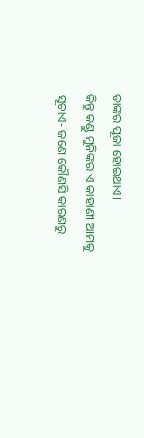ତାଙ୍କର ପୂଜା ହୋଇଥାଏ।
କିନ୍ତୁ କଣ୍ଡୁ ମୁନିଙ୍କର ଏ କାହାଣୀ ଆମକୁ ସୂଚାଏ- ଜଣେ କୌଣସି କାରଣରୁ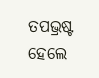ତପଭ୍ରଷ୍ଟ ହେଲେ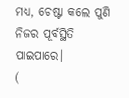ମଧ୍ୟ, ଚେଷ୍ଟା କଲେ ପୁଣି ନିଜର ପୂର୍ବସ୍ଥିତି ପାଇପାରେ।
(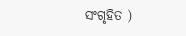ସଂଗୃହିତ )